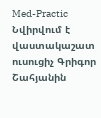Med-Practic
Նվիրվում է վաստակաշատ ուսուցիչ Գրիգոր Շահյանին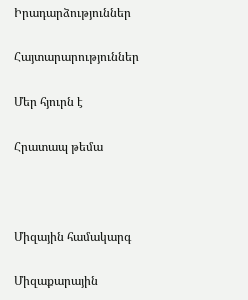Իրադարձություններ

Հայտարարություններ

Մեր հյուրն է

Հրատապ թեմա



Միզային համակարգ

Միզաքարային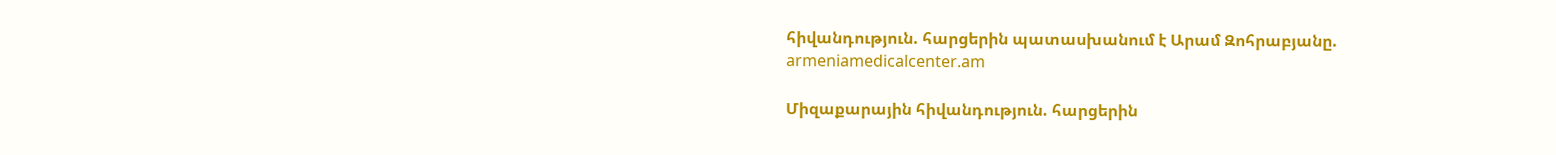հիվանդություն. հարցերին պատասխանում է Արամ Զոհրաբյանը. armeniamedicalcenter.am

Միզաքարային հիվանդություն. հարցերին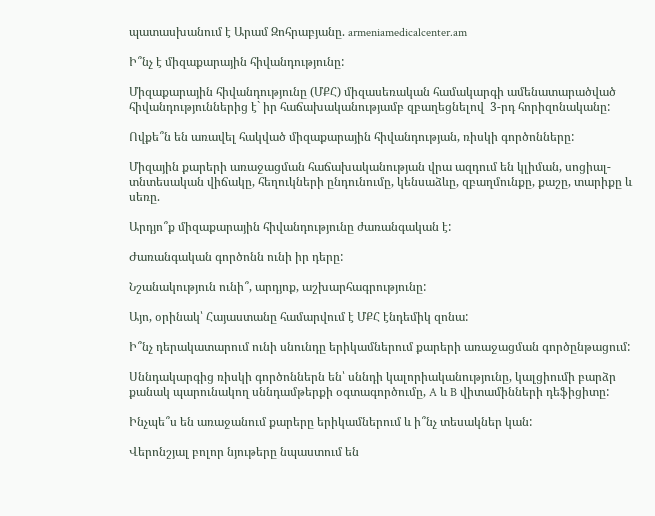պատասխանում է Արամ Զոհրաբյանը. armeniamedicalcenter.am

Ի՞նչ է միզաքարային հիվանդությունը:

Միզաքարային հիվանդությունը (ՄՔՀ) միզասեռական համակարգի ամենատարածված հիվանդություններից է` իր հաճախականությամբ զբաղեցնելով  3-րդ հորիզոնականը:

Ովքե՞ն են առավել հակված միզաքարային հիվանդության, ռիսկի գործոնները:

Միզային քարերի առաջացման հաճախականության վրա ազդում են կլիման, սոցիալ-տնտեսական վիճակը, հեղուկների ընդունումը, կենսաձևը, զբաղմունքը, քաշը, տարիքը և սեռը.

Արդյո՞ք միզաքարային հիվանդությունը ժառանգական է:

Ժառանգական գործոնն ունի իր դերը:

Նշանակություն ունի՞, արդյոք, աշխարհագրությունը:

Այո, օրինակ՝ Հայաստանը համարվում է ՄՔՀ էնդեմիկ զոնա:

Ի՞նչ դերակատարում ունի սնունդը երիկամներում քարերի առաջացման գործընթացում:

Սննդակարգից ռիսկի գործոններն են՝ սննդի կալորիականությունը, կալցիումի բարձր քանակ պարունակող սննդամթերքի օգտագործումը, A և B վիտամինների դեֆիցիտը:

Ինչպե՞ս են առաջանում քարերը երիկամներում և ի՞նչ տեսակներ կան:

Վերոնշյալ բոլոր նյութերը նպաստում են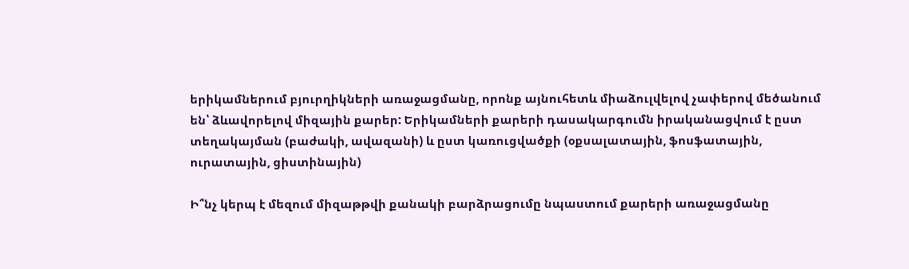երիկամներում բյուրղիկների առաջացմանը, որոնք այնուհետև միաձուլվելով չափերով մեծանում են՝ ձևավորելով միզային քարեր: Երիկամների քարերի դասակարգումն իրականացվում է ըստ տեղակայման (բաժակի, ավազանի) և ըստ կառուցվածքի (օքսալատային, ֆոսֆատային, ուրատային, ցիստինային)

Ի՞նչ կերպ է մեզում միզաթթվի քանակի բարձրացումը նպաստում քարերի առաջացմանը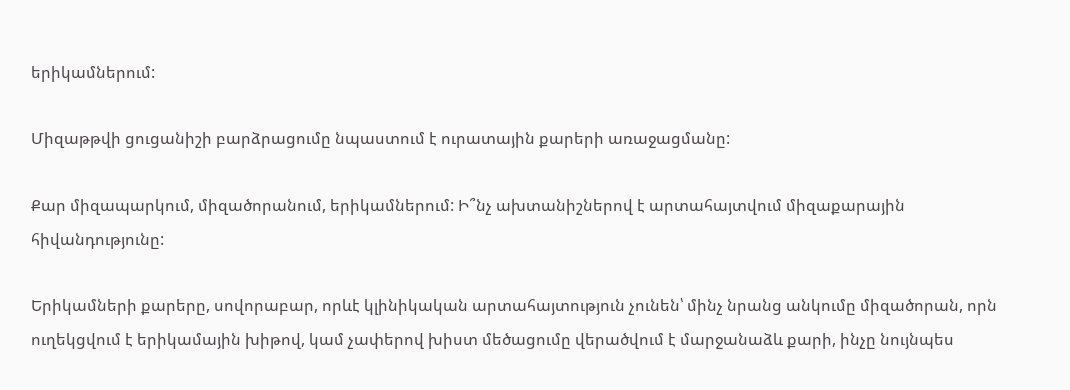երիկամներում:

Միզաթթվի ցուցանիշի բարձրացումը նպաստում է ուրատային քարերի առաջացմանը:

Քար միզապարկում, միզածորանում, երիկամներում: Ի՞նչ ախտանիշներով է արտահայտվում միզաքարային հիվանդությունը:

Երիկամների քարերը, սովորաբար, որևէ կլինիկական արտահայտություն չունեն՝ մինչ նրանց անկումը միզածորան, որն ուղեկցվում է երիկամային խիթով, կամ չափերով խիստ մեծացումը վերածվում է մարջանաձև քարի, ինչը նույնպես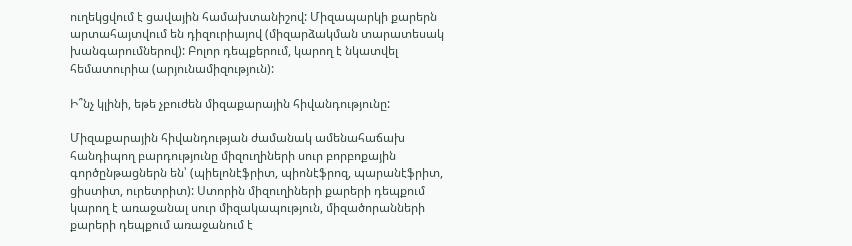ուղեկցվում է ցավային համախտանիշով: Միզապարկի քարերն արտահայտվում են դիզուրիայով (միզարձակման տարատեսակ խանգարումներով): Բոլոր դեպքերում, կարող է նկատվել հեմատուրիա (արյունամիզություն):

Ի՞նչ կլինի, եթե չբուժեն միզաքարային հիվանդությունը:

Միզաքարային հիվանդության ժամանակ ամենահաճախ հանդիպող բարդությունը միզուղիների սուր բորբոքային գործընթացներն են՝ (պիելոնէֆրիտ, պիոնէֆրոզ, պարանէֆրիտ, ցիստիտ, ուրետրիտ): Ստորին միզուղիների քարերի դեպքում կարող է առաջանալ սուր միզակապություն, միզածորանների քարերի դեպքում առաջանում է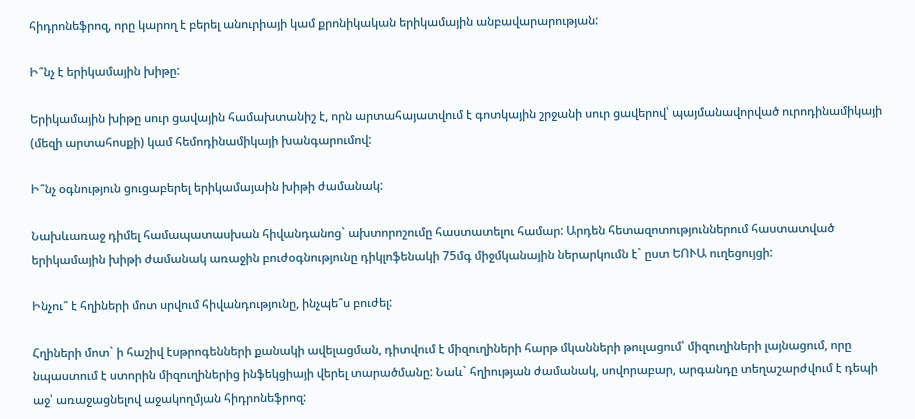հիդրոնեֆրոզ, որը կարող է բերել անուրիայի կամ քրոնիկական երիկամային անբավարարության:

Ի՞նչ է երիկամային խիթը:

Երիկամային խիթը սուր ցավային համախտանիշ է, որն արտահայատվում է գոտկային շրջանի սուր ցավերով՝ պայմանավորված ուրոդինամիկայի (մեզի արտահոսքի) կամ հեմոդինամիկայի խանգարումով:

Ի՞նչ օգնություն ցուցաբերել երիկամայաին խիթի ժամանակ:

Նախևառաջ դիմել համապատասխան հիվանդանոց` ախտորոշումը հաստատելու համար: Արդեն հետազոտություններում հաստատված երիկամային խիթի ժամանակ առաջին բուժօգնությունը դիկլոֆենակի 75մգ միջմկանային ներարկումն է` ըստ ԵՈՒԱ ուղեցույցի:

Ինչու՞ է հղիների մոտ սրվում հիվանդությունը, ինչպե՞ս բուժել:

Հղիների մոտ` ի հաշիվ էսթրոգենների քանակի ավելացման, դիտվում է միզուղիների հարթ մկանների թուլացում՝ միզուղիների լայնացում, որը նպաստում է ստորին միզուղիներից ինֆեկցիայի վերել տարածմանը: Նաև` հղիության ժամանակ, սովորաբար, արգանդը տեղաշարժվում է դեպի աջ՝ առաջացնելով աջակողմյան հիդրոնեֆրոզ: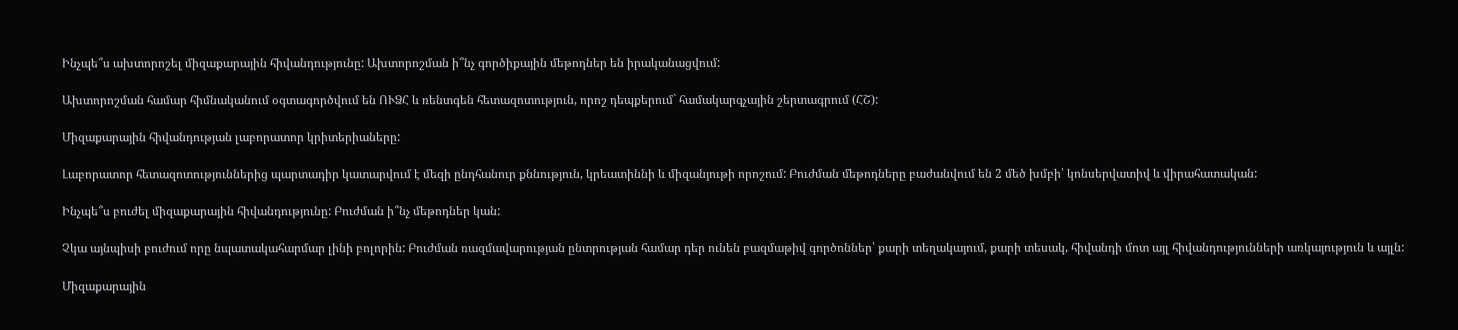Ինչպե՞ս ախտորոշել միզաքարային հիվանդությունը: Ախտորոշման ի՞նչ գործիքային մեթոդներ են իրականացվում:

Ախտորոշման համար հիմնականում օգտագործվում են ՈՒՁՀ և ռենտգեն հետազոտություն, որոշ դեպքերում` համակարգչային շերտագրում (ՀՇ):

Միզաքարային հիվանդության լաբորատոր կրիտերիաները:

Լաբորատոր հետազոտություններից պարտադիր կատարվում է մեզի ընդհանուր քննություն, կրեատիննի և միզանյութի որոշում: Բուժման մեթոդները բաժանվում են 2 մեծ խմբի՝ կոնսերվատիվ և վիրահատական:

Ինչպե՞ս բուժել միզաքարային հիվանդությունը: Բուժման ի՞նչ մեթոդներ կան:

Չկա այնպիսի բուժում որը նպատակահարմար լինի բոլորին: Բուժման ռազմավարության ընտրության համար դեր ունեն բազմաթիվ գործոններ՝ քարի տեղակայում, քարի տեսակ, հիվանդի մոտ այլ հիվանդությունների առկայություն և այլն:

Միզաքարային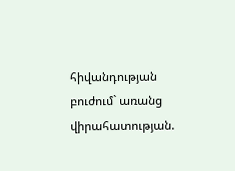հիվանդության բուժում` առանց վիրահատության.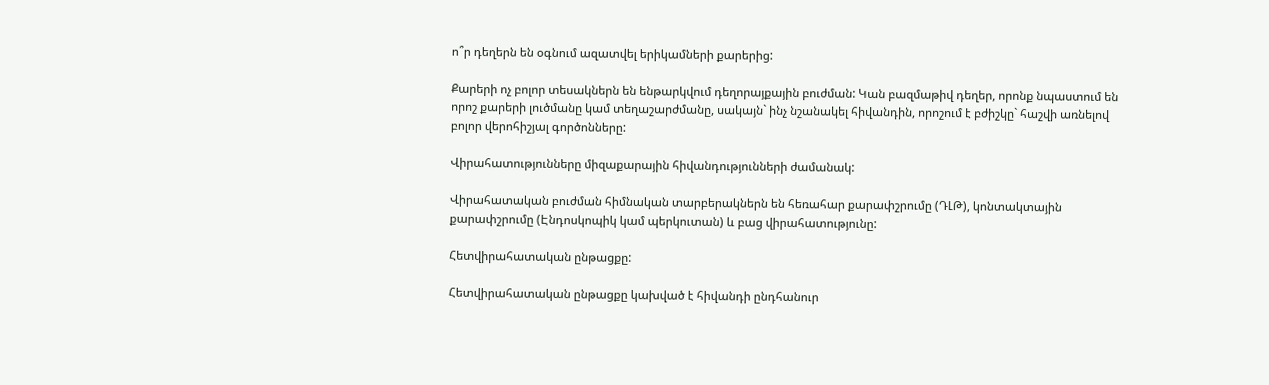ո՞ր դեղերն են օգնում ազատվել երիկամների քարերից:

Քարերի ոչ բոլոր տեսակներն են ենթարկվում դեղորայքային բուժման: Կան բազմաթիվ դեղեր, որոնք նպաստում են որոշ քարերի լուծմանը կամ տեղաշարժմանը, սակայն` ինչ նշանակել հիվանդին, որոշում է բժիշկը` հաշվի առնելով բոլոր վերոհիշյալ գործոնները:

Վիրահատությունները միզաքարային հիվանդությունների ժամանակ:

Վիրահատական բուժման հիմնական տարբերակներն են հեռահար քարափշրումը (ԴԼԹ), կոնտակտային քարափշրումը (Էնդոսկոպիկ կամ պերկուտան) և բաց վիրահատությունը:

Հետվիրահատական ընթացքը:

Հետվիրահատական ընթացքը կախված է հիվանդի ընդհանուր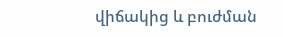վիճակից և բուժման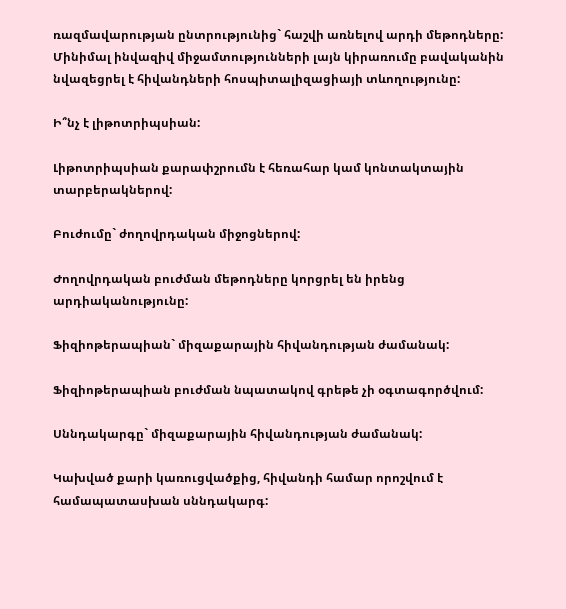ռազմավարության ընտրությունից` հաշվի առնելով արդի մեթոդները: Մինիմալ ինվազիվ միջամտությունների լայն կիրառումը բավականին նվազեցրել է հիվանդների հոսպիտալիզացիայի տևողությունը:

Ի՞նչ է լիթոտրիպսիան:

Լիթոտրիպսիան քարափշրումն է հեռահար կամ կոնտակտային տարբերակներով:

Բուժումը` ժողովրդական միջոցներով:

Ժողովրդական բուժման մեթոդները կորցրել են իրենց արդիականությունը:

Ֆիզիոթերապիան` միզաքարային հիվանդության ժամանակ:

Ֆիզիոթերապիան բուժման նպատակով գրեթե չի օգտագործվում:

Սննդակարգը` միզաքարային հիվանդության ժամանակ:

Կախված քարի կառուցվածքից, հիվանդի համար որոշվում է համապատասխան սննդակարգ: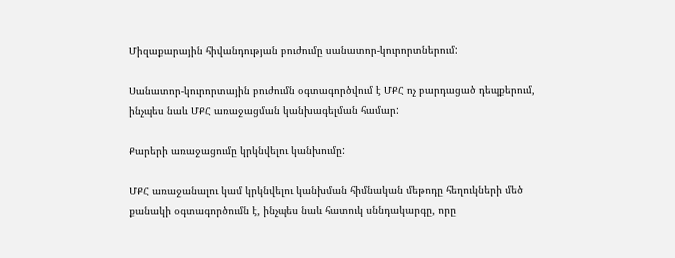Միզաքարային հիվանդության բուժումը սանատոր-կուրորտներում:

Սանատոր-կուրորտային բուժումն օգտագործվում է ՄՔՀ ոչ բարդացած դեպքերում, ինչպես նաև ՄՔՀ առաջացման կանխագելման համար:

Քարերի առաջացումը կրկնվելու կանխումը:

ՄՔՀ առաջանալու կամ կրկնվելու կանխման հիմնական մեթոդը հեղուկների մեծ քանակի օգտագործումն է, ինչպես նաև հատուկ սննդակարգը, որը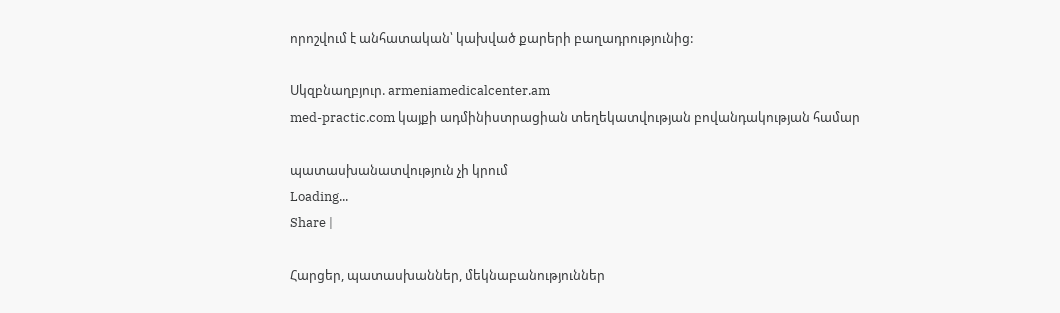որոշվում է անհատական՝ կախված քարերի բաղադրությունից:

Սկզբնաղբյուր. armeniamedicalcenter.am
med-practic.com կայքի ադմինիստրացիան տեղեկատվության բովանդակության համար

պատասխանատվություն չի կրում
Loading...
Share |

Հարցեր, պատասխաններ, մեկնաբանություններ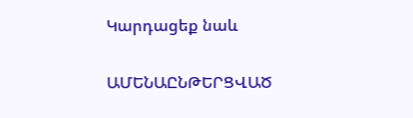Կարդացեք նաև

ԱՄԵՆԱԸՆԹԵՐՑՎԱԾ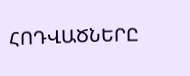ՀՈԴՎԱԾՆԵՐԸ